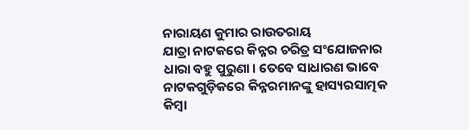ନାରାୟଣ କୁମାର ରାଉତରାୟ
ଯାତ୍ରା ନାଟକରେ କିନ୍ନର ଚରିତ୍ର ସଂଯୋଜନାର ଧାରା ବହୁ ପୁରୁଣା। ତେବେ ସାଧାରଣ ଭାବେ ନାଟକଗୁଡ଼ିକରେ କିନ୍ନରମାନଙ୍କୁ ହାସ୍ୟରସାତ୍ମକ କିମ୍ବା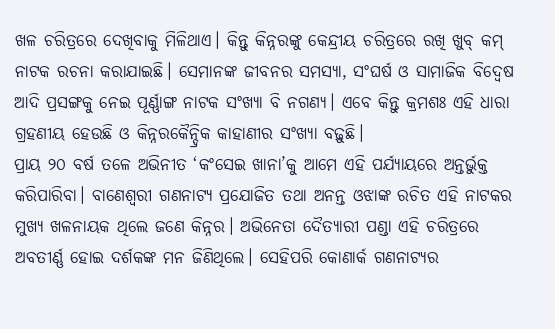ଖଳ ଚରିତ୍ରରେ ଦେଖିବାକୁ ମିଳିଥାଏ। କିନ୍ତୁ କିନ୍ନରଙ୍କୁ କେନ୍ଦ୍ରୀୟ ଚରିତ୍ରରେ ରଖି ଖୁବ୍ କମ୍ ନାଟକ ରଚନା କରାଯାଇଛି। ସେମାନଙ୍କ ଜୀବନର ସମସ୍ୟା, ସଂଘର୍ଷ ଓ ସାମାଜିକ ବିଦ୍ୱେଷ ଆଦି ପ୍ରସଙ୍ଗକୁ ନେଇ ପୂର୍ଣ୍ଣାଙ୍ଗ ନାଟକ ସଂଖ୍ୟା ବି ନଗଣ୍ୟ। ଏବେ କିନ୍ତୁ କ୍ରମଶଃ ଏହି ଧାରା ଗ୍ରହଣୀୟ ହେଉଛି ଓ କିନ୍ନରକୈନ୍ଦ୍ରିକ କାହାଣୀର ସଂଖ୍ୟା ବଢ଼ୁଛି।
ପ୍ରାୟ ୨୦ ବର୍ଷ ତଳେ ଅଭିନୀତ ‘କଂସେଇ ଖାନା’କୁ ଆମେ ଏହି ପର୍ଯ୍ୟାୟରେ ଅନ୍ତର୍ଭୁକ୍ତ କରିପାରିବା। ବାଣେଶ୍ବରୀ ଗଣନାଟ୍ୟ ପ୍ରଯୋଜିତ ତଥା ଅନନ୍ତ ଓଝାଙ୍କ ରଚିତ ଏହି ନାଟକର ମୁଖ୍ୟ ଖଳନାୟକ ଥିଲେ ଜଣେ କିନ୍ନର। ଅଭିନେତା ଦୈତ୍ୟାରୀ ପଣ୍ଡା ଏହି ଚରିତ୍ରରେ ଅବତୀର୍ଣ୍ଣ ହୋଇ ଦର୍ଶକଙ୍କ ମନ ଜିଣିଥିଲେ। ସେହିପରି କୋଣାର୍କ ଗଣନାଟ୍ୟର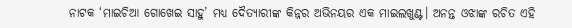ନାଟକ ‘ମାଇଚିଆ ଗୋଖେଇ ସାହୁ’ ମଧ୍ୟ ଦୈତ୍ୟାରୀଙ୍କ କିନ୍ନର ଅଭିନୟର ଏକ ମାଇଲଖୁଣ୍ଟ। ଅନନ୍ତ ଓଝାଙ୍କ ରଚିତ ଏହି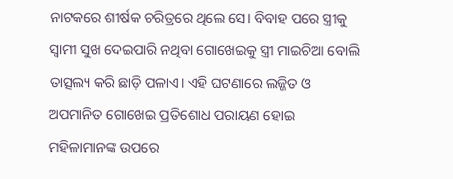ନାଟକରେ ଶୀର୍ଷକ ଚରିତ୍ରରେ ଥିଲେ ସେ। ବିବାହ ପରେ ସ୍ତ୍ରୀକୁ ସ୍ବାମୀ ସୁଖ ଦେଇପାରି ନଥିବା ଗୋଖେଇକୁ ସ୍ତ୍ରୀ ମାଇଚିଆ ବୋଲି ତାତ୍ସଲ୍ୟ କରି ଛାଡ଼ି ପଳାଏ। ଏହି ଘଟଣାରେ ଲଜ୍ଜିତ ଓ ଅପମାନିତ ଗୋଖେଇ ପ୍ରତିଶୋଧ ପରାୟଣ ହୋଇ ମହିଳାମାନଙ୍କ ଉପରେ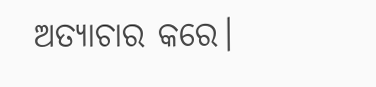ଅତ୍ୟାଚାର କରେ।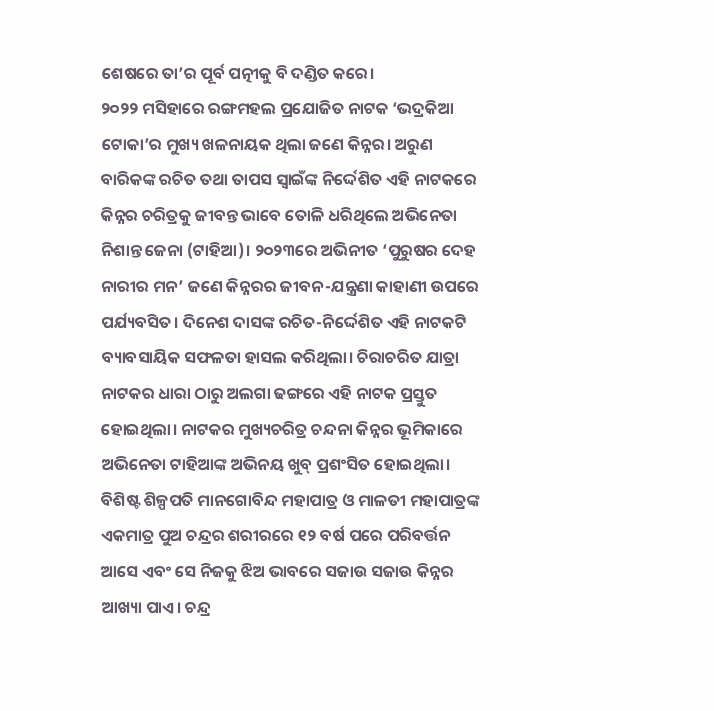ଶେଷରେ ତା’ର ପୂର୍ବ ପତ୍ନୀକୁ ବି ଦଣ୍ଡିତ କରେ।
୨୦୨୨ ମସିହାରେ ରଙ୍ଗମହଲ ପ୍ରଯୋଜିତ ନାଟକ ‘ଭଦ୍ରକିଆ ଟୋକା’ର ମୁଖ୍ୟ ଖଳନାୟକ ଥିଲା ଜଣେ କିନ୍ନର। ଅରୁଣ ବାରିକଙ୍କ ରଚିତ ତଥା ତାପସ ସ୍ବାଇଁଙ୍କ ନିର୍ଦ୍ଦେଶିତ ଏହି ନାଟକରେ କିନ୍ନର ଚରିତ୍ରକୁ ଜୀବନ୍ତ ଭାବେ ତୋଳି ଧରିଥିଲେ ଅଭିନେତା ନିଶାନ୍ତ ଜେନା (ଟାହିଆ)। ୨୦୨୩ରେ ଅଭିନୀତ ‘ପୁରୁଷର ଦେହ ନାରୀର ମନ’ ଜଣେ କିନ୍ନରର ଜୀବନ-ଯନ୍ତ୍ରଣା କାହାଣୀ ଉପରେ ପର୍ଯ୍ୟବସିତ। ଦିନେଶ ଦାସଙ୍କ ରଚିତ-ନିର୍ଦ୍ଦେଶିତ ଏହି ନାଟକଟି ବ୍ୟାବସାୟିକ ସଫଳତା ହାସଲ କରିଥିଲା। ଚିରାଚରିତ ଯାତ୍ରା ନାଟକର ଧାରା ଠାରୁ ଅଲଗା ଢଙ୍ଗରେ ଏହି ନାଟକ ପ୍ରସ୍ତୁତ ହୋଇଥିଲା। ନାଟକର ମୁଖ୍ୟଚରିତ୍ର ଚନ୍ଦନା କିନ୍ନର ଭୂମିକାରେ ଅଭିନେତା ଟାହିଆଙ୍କ ଅଭିନୟ ଖୁବ୍ ପ୍ରଶଂସିତ ହୋଇଥିଲା।
ବିଶିଷ୍ଟ ଶିଳ୍ପପତି ମାନଗୋବିନ୍ଦ ମହାପାତ୍ର ଓ ମାଳତୀ ମହାପାତ୍ରଙ୍କ ଏକମାତ୍ର ପୁଅ ଚନ୍ଦ୍ରର ଶରୀରରେ ୧୨ ବର୍ଷ ପରେ ପରିବର୍ତ୍ତନ ଆସେ ଏବଂ ସେ ନିଜକୁ ଝିଅ ଭାବରେ ସଜାଉ ସଜାଉ କିନ୍ନର ଆଖ୍ୟା ପାଏ। ଚନ୍ଦ୍ର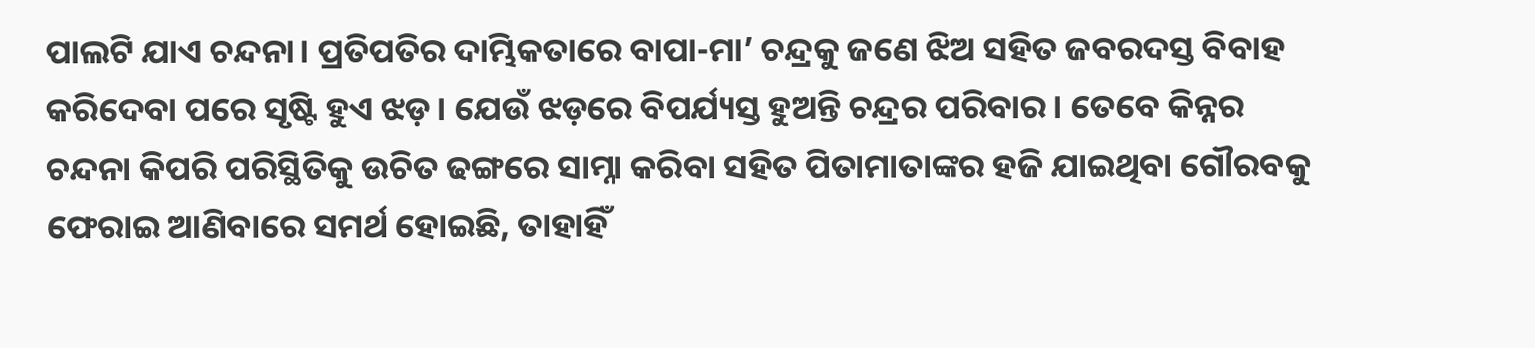ପାଲଟି ଯାଏ ଚନ୍ଦନା। ପ୍ରତିପତିର ଦାମ୍ଭିକତାରେ ବାପା-ମା’ ଚନ୍ଦ୍ରକୁ ଜଣେ ଝିଅ ସହିତ ଜବରଦସ୍ତ ବିବାହ କରିଦେବା ପରେ ସୃଷ୍ଟି ହୁଏ ଝଡ଼। ଯେଉଁ ଝଡ଼ରେ ବିପର୍ଯ୍ୟସ୍ତ ହୁଅନ୍ତି ଚନ୍ଦ୍ରର ପରିବାର। ତେବେ କିନ୍ନର ଚନ୍ଦନା କିପରି ପରିସ୍ଥିତିକୁ ଉଚିତ ଢଙ୍ଗରେ ସାମ୍ନା କରିବା ସହିତ ପିତାମାତାଙ୍କର ହଜି ଯାଇଥିବା ଗୌରବକୁ ଫେରାଇ ଆଣିବାରେ ସମର୍ଥ ହୋଇଛି, ତାହାହିଁ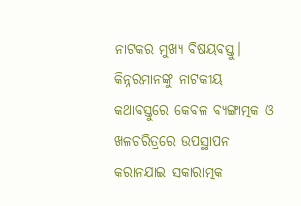ନାଟକର ମୁଖ୍ୟ ବିଷୟବସ୍ତୁ। କିନ୍ନରମାନଙ୍କୁ ନାଟକୀୟ କଥାବସ୍ତୁରେ କେବଳ ବ୍ୟଙ୍ଗାତ୍ମକ ଓ ଖଳଚରିତ୍ରରେ ଉପସ୍ଥାପନ କରାନଯାଇ ସକାରାତ୍ମକ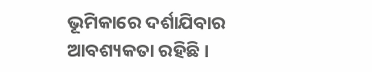ଭୂମିକାରେ ଦର୍ଶାଯିବାର ଆବଶ୍ୟକତା ରହିଛି।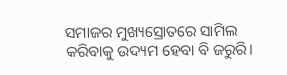ସମାଜର ମୁଖ୍ୟସ୍ରୋତରେ ସାମିଲ କରିବାକୁ ଉଦ୍ୟମ ହେବା ବି ଜରୁରି।